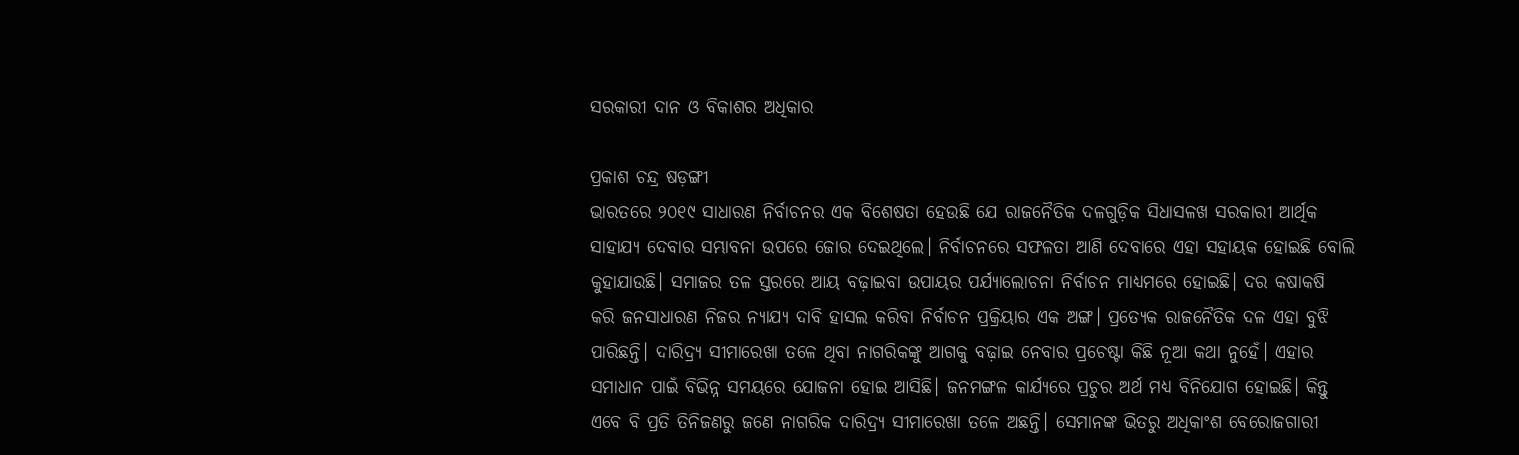ସରକାରୀ ଦାନ ଓ ବିକାଶର ଅଧିକାର

ପ୍ରକାଶ ଚନ୍ଦ୍ର ଷଡ଼ଙ୍ଗୀ
ଭାରତରେ ୨୦୧୯ ସାଧାରଣ ନିର୍ବାଚନର ଏକ ବିଶେଷତା ହେଉଛି ଯେ ରାଜନୈତିକ ଦଳଗୁଡ଼ିକ ସିଧାସଳଖ ସରକାରୀ ଆର୍ଥିକ ସାହାଯ୍ୟ ଦେବାର ସମ୍ଭାବନା ଉପରେ ଜୋର ଦେଇଥିଲେ। ନିର୍ବାଚନରେ ସଫଳତା ଆଣି ଦେବାରେ ଏହା ସହାୟକ ହୋଇଛି ବୋଲି କୁହାଯାଉଛି। ସମାଜର ତଳ ସ୍ତରରେ ଆୟ ବଢ଼ାଇବା ଉପାୟର ପର୍ଯ୍ୟାଲୋଚନା ନିର୍ବାଚନ ମାଧ୍ୟମରେ ହୋଇଛି। ଦର କଷାକଷି କରି ଜନସାଧାରଣ ନିଜର ନ୍ୟାଯ୍ୟ ଦାବି ହାସଲ କରିବା ନିର୍ବାଚନ ପ୍ରକ୍ରିୟାର ଏକ ଅଙ୍ଗ। ପ୍ରତ୍ୟେକ ରାଜନୈତିକ ଦଳ ଏହା ବୁଝି ପାରିଛନ୍ତି। ଦାରିଦ୍ର୍ୟ ସୀମାରେଖା ତଳେ ଥିବା ନାଗରିକଙ୍କୁ ଆଗକୁ ବଢ଼ାଇ ନେବାର ପ୍ରଚେଷ୍ଟା କିଛି ନୂଆ କଥା ନୁହେଁ। ଏହାର ସମାଧାନ ପାଇଁ ବିଭିନ୍ନ ସମୟରେ ଯୋଜନା ହୋଇ ଆସିଛି। ଜନମଙ୍ଗଳ କାର୍ଯ୍ୟରେ ପ୍ରଚୁର ଅର୍ଥ ମଧ୍ୟ ବିନିଯୋଗ ହୋଇଛି। କିନ୍ତୁ ଏବେ ବି ପ୍ରତି ତିନିଜଣରୁ ଜଣେ ନାଗରିକ ଦାରିଦ୍ର୍ୟ ସୀମାରେଖା ତଳେ ଅଛନ୍ତି। ସେମାନଙ୍କ ଭିତରୁ ଅଧିକାଂଶ ବେରୋଜଗାରୀ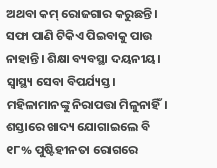ଅଥବା କମ୍‌ ରୋଜଗାର କରୁଛନ୍ତି। ସଫା ପାଣି ଟିକିଏ ପିଇବାକୁ ପାଉ ନାହାନ୍ତି। ଶିକ୍ଷା ବ୍ୟବସ୍ଥା ଦୟନୀୟ। ସ୍ବାସ୍ଥ୍ୟ ସେବା ବିପର୍ଯ୍ୟସ୍ତ। ମହିଳାମାନଙ୍କୁ ନିରାପତ୍ତା ମିଳୁନାହିଁ। ଶସ୍ତାରେ ଖାଦ୍ୟ ଯୋଗାଇଲେ ବି ୧୮% ପୁଷ୍ଟିହୀନତା ରୋଗରେ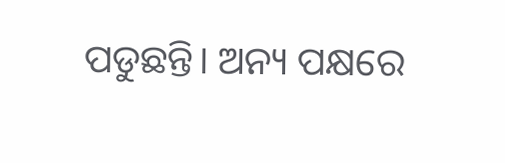ପଡୁଛନ୍ତି। ଅନ୍ୟ ପକ୍ଷରେ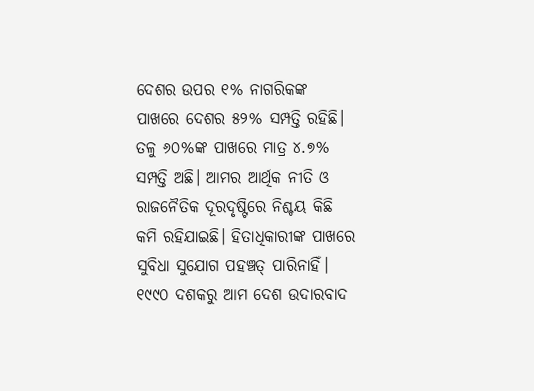ଦେଶର ଉପର ୧% ନାଗରିକଙ୍କ ପାଖରେ ଦେଶର ୫୨% ସମ୍ପତ୍ତି ରହିଛି। ତଳୁ ୬୦%ଙ୍କ ପାଖରେ ମାତ୍ର ୪.୭% ସମ୍ପତ୍ତି ଅଛି। ଆମର ଆର୍ଥିକ ନୀତି ଓ ରାଜନୈତିକ ଦୂରଦୃଷ୍ଟିରେ ନିଶ୍ଚୟ କିଛି କମି ରହିଯାଇଛି। ହିତାଧିକାରୀଙ୍କ ପାଖରେ ସୁବିଧା ସୁଯୋଗ ପହଞ୍ଚତ୍ ପାରିନାହିଁ। ୧୯୯୦ ଦଶକରୁ ଆମ ଦେଶ ଉଦାରବାଦ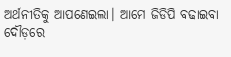ଅର୍ଥନୀତିକୁ ଆପଣେଇଲା। ଆମେ ଜିଡିପି ବଢାଇବା ଦୌଡ଼ରେ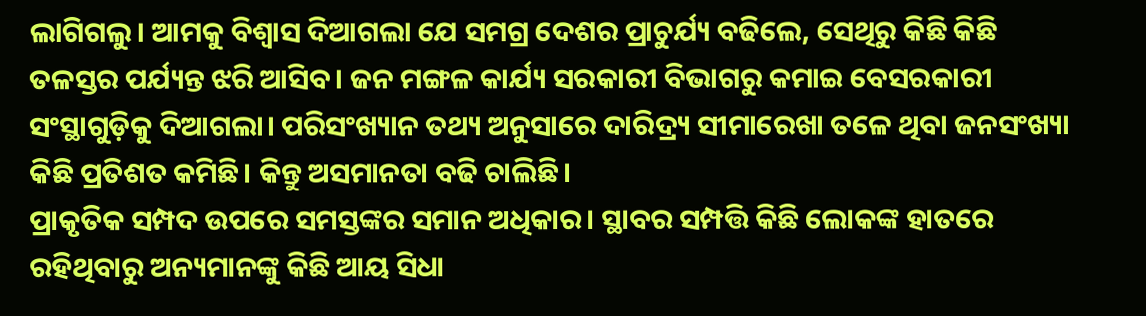ଲାଗିଗଲୁ। ଆମକୁ ବିଶ୍ୱାସ ଦିଆଗଲା ଯେ ସମଗ୍ର ଦେଶର ପ୍ରାଚୁର୍ଯ୍ୟ ବଢିଲେ, ସେଥିରୁ କିଛି କିଛି ତଳସ୍ତର ପର୍ଯ୍ୟନ୍ତ ଝରି ଆସିବ। ଜନ ମଙ୍ଗଳ କାର୍ଯ୍ୟ ସରକାରୀ ବିଭାଗରୁ କମାଇ ବେସରକାରୀ ସଂସ୍ଥାଗୁଡ଼ିକୁ ଦିଆଗଲା। ପରିସଂଖ୍ୟାନ ତଥ୍ୟ ଅନୁସାରେ ଦାରିଦ୍ର୍ୟ ସୀମାରେଖା ତଳେ ଥିବା ଜନସଂଖ୍ୟା କିଛି ପ୍ରତିଶତ କମିଛି। କିନ୍ତୁ ଅସମାନତା ବଢି ଚାଲିଛି।
ପ୍ରାକୃତିକ ସମ୍ପଦ ଉପରେ ସମସ୍ତଙ୍କର ସମାନ ଅଧିକାର। ସ୍ଥାବର ସମ୍ପତ୍ତି କିଛି ଲୋକଙ୍କ ହାତରେ ରହିଥିବାରୁ ଅନ୍ୟମାନଙ୍କୁ କିଛି ଆୟ ସିଧା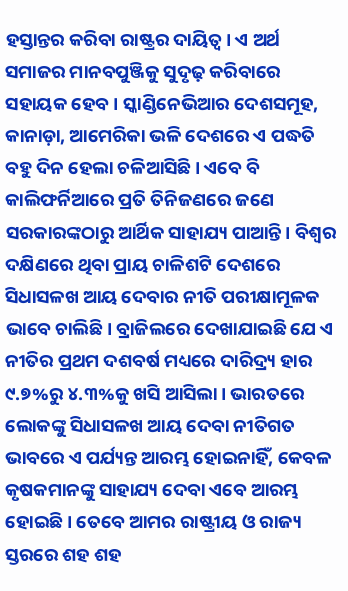ହସ୍ତାନ୍ତର କରିବା ରାଷ୍ଟ୍ରର ଦାୟିତ୍ୱ। ଏ ଅର୍ଥ ସମାଜର ମାନବପୁଞ୍ଜିକୁ ସୁଦୃଢ଼ କରିବାରେ ସହାୟକ ହେବ। ସ୍କାଣ୍ଡିନେଭିଆର ଦେଶସମୂହ, କାନାଡ଼ା, ଆମେରିକା ଭଳି ଦେଶରେ ଏ ପଦ୍ଧତି ବହୁ ଦିନ ହେଲା ଚଳିଆସିଛି। ଏବେ ବି କାଲିଫର୍ନିଆରେ ପ୍ରତି ତିନିଜଣରେ ଜଣେ ସରକାରଙ୍କଠାରୁ ଆର୍ଥିକ ସାହାଯ୍ୟ ପାଆନ୍ତି। ବିଶ୍ୱର ଦକ୍ଷିଣରେ ଥିବା ପ୍ରାୟ ଚାଳିଶଟି ଦେଶରେ ସିଧାସଳଖ ଆୟ ଦେବାର ନୀତି ପରୀକ୍ଷାମୂଳକ ଭାବେ ଚାଲିଛି। ବ୍ରାଜିଲରେ ଦେଖାଯାଇଛି ଯେ ଏ ନୀତିର ପ୍ରଥମ ଦଶବର୍ଷ ମଧ୍ୟରେ ଦାରିଦ୍ର୍ୟ ହାର ୯.୭%ରୁ ୪.୩%କୁ ଖସି ଆସିଲା। ଭାରତରେ ଲୋକଙ୍କୁ ସିଧାସଳଖ ଆୟ ଦେବା ନୀତିଗତ ଭାବରେ ଏ ପର୍ଯ୍ୟନ୍ତ ଆରମ୍ଭ ହୋଇନାହିଁ, କେବଳ କୃଷକମାନଙ୍କୁ ସାହାଯ୍ୟ ଦେବା ଏବେ ଆରମ୍ଭ ହୋଇଛି। ତେବେ ଆମର ରାଷ୍ଟ୍ରୀୟ ଓ ରାଜ୍ୟ ସ୍ତରରେ ଶହ ଶହ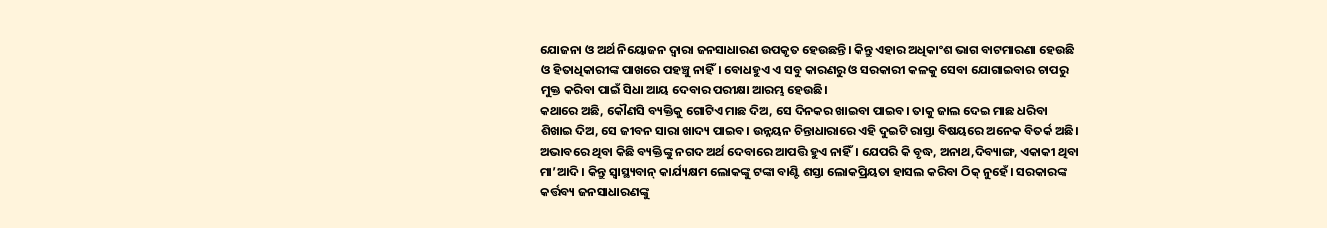ଯୋଜନା ଓ ଅର୍ଥ ନିୟୋଜନ ଦ୍ୱାରା ଜନସାଧାରଣ ଉପକୃତ ହେଉଛନ୍ତି। କିନ୍ତୁ ଏହାର ଅଧିକାଂଶ ଭାଗ ବାଟମାରଣା ହେଉଛି ଓ ହିତାଧିକାରୀଙ୍କ ପାଖରେ ପହଞ୍ଚୁ ନାହିଁ। ବୋଧହୁଏ ଏ ସବୁ କାରଣରୁ ଓ ସରକାରୀ କଳକୁ ସେବା ଯୋଗାଇବାର ଚାପରୁ ମୁକ୍ତ କରିବା ପାଇଁ ସିଧା ଆୟ ଦେବାର ପରୀକ୍ଷା ଆରମ୍ଭ ହେଉଛି।
କଥାରେ ଅଛି, କୌଣସି ବ୍ୟକ୍ତିକୁ ଗୋଟିଏ ମାଛ ଦିଅ, ସେ ଦିନକର ଖାଇବା ପାଇବ। ତାକୁ ଜାଲ ଦେଇ ମାଛ ଧରିବା ଶିଖାଇ ଦିଅ, ସେ ଜୀବନ ସାରା ଖାଦ୍ୟ ପାଇବ। ଉନ୍ନୟନ ଚିନ୍ତାଧାରାରେ ଏହି ଦୁଇଟି ରାସ୍ତା ବିଷୟରେ ଅନେକ ବିତର୍କ ଅଛି। ଅଭାବରେ ଥିବା କିଛି ବ୍ୟକ୍ତିଙ୍କୁ ନଗଦ ଅର୍ଥ ଦେବାରେ ଆପତ୍ତି ହୁଏ ନାହିଁ। ଯେପରି କି ବୃଦ୍ଧ, ଅନାଥ,ଦିବ୍ୟାଙ୍ଗ, ଏକାକୀ ଥିବା ମା’ଆଦି। କିନ୍ତୁ ସ୍ବାସ୍ଥ୍ୟବାନ୍‌ କାର୍ଯ୍ୟକ୍ଷମ ଲୋକଙ୍କୁ ଟଙ୍କା ବାଣ୍ଟି ଶସ୍ତା ଲୋକପ୍ରିୟତା ହାସଲ କରିବା ଠିକ୍‌ ନୁହେଁ। ସରକାରଙ୍କ କର୍ତ୍ତବ୍ୟ ଜନସାଧାରଣଙ୍କୁ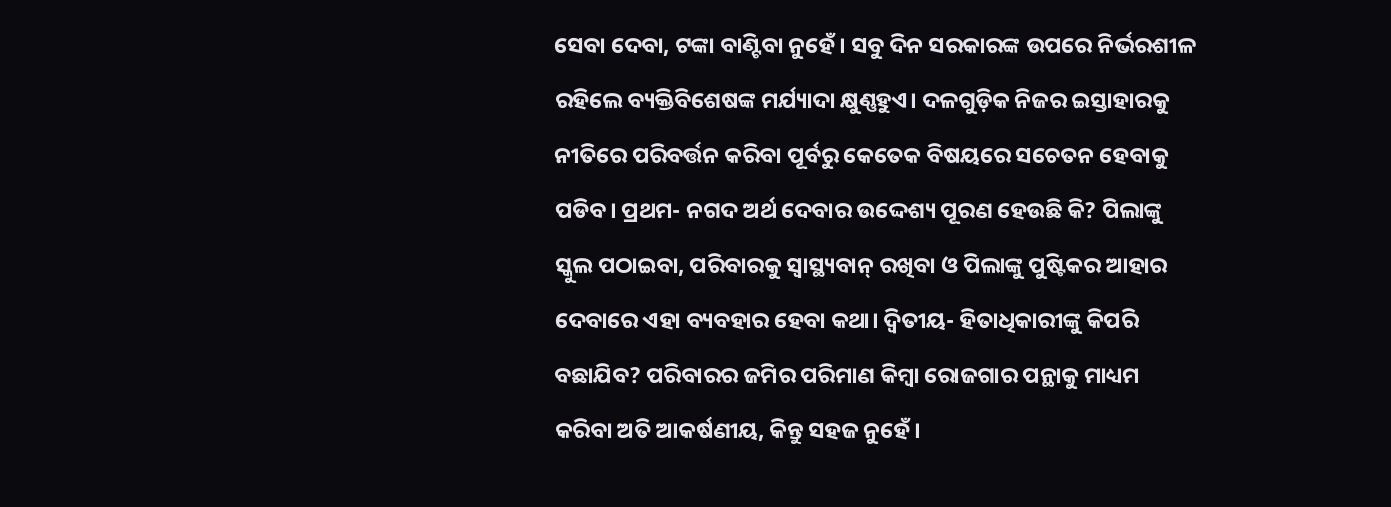ସେବା ଦେବା, ଟଙ୍କା ବାଣ୍ଟିବା ନୁହେଁ। ସବୁ ଦିନ ସରକାରଙ୍କ ଉପରେ ନିର୍ଭରଶୀଳ ରହିଲେ ବ୍ୟକ୍ତିବିଶେଷଙ୍କ ମର୍ଯ୍ୟାଦା କ୍ଷୁଣ୍ଣହୁଏ। ଦଳଗୁଡ଼ିକ ନିଜର ଇସ୍ତାହାରକୁ ନୀତିରେ ପରିବର୍ତ୍ତନ କରିବା ପୂର୍ବରୁ କେତେକ ବିଷୟରେ ସଚେତନ ହେବାକୁ ପଡିବ। ପ୍ରଥମ- ନଗଦ ଅର୍ଥ ଦେବାର ଉଦ୍ଦେଶ୍ୟ ପୂରଣ ହେଉଛି କି? ପିଲାଙ୍କୁ ସ୍କୁଲ ପଠାଇବା, ପରିବାରକୁ ସ୍ବାସ୍ଥ୍ୟବାନ୍‌ ରଖିବା ଓ ପିଲାଙ୍କୁ ପୁଷ୍ଟିକର ଆହାର ଦେବାରେ ଏହା ବ୍ୟବହାର ହେବା କଥା। ଦ୍ୱିତୀୟ- ହିତାଧିକାରୀଙ୍କୁ କିପରି ବଛାଯିବ? ପରିବାରର ଜମିର ପରିମାଣ କିମ୍ବା ରୋଜଗାର ପନ୍ଥାକୁ ମାଧ୍ୟମ କରିବା ଅତି ଆକର୍ଷଣୀୟ, କିନ୍ତୁ ସହଜ ନୁହେଁ।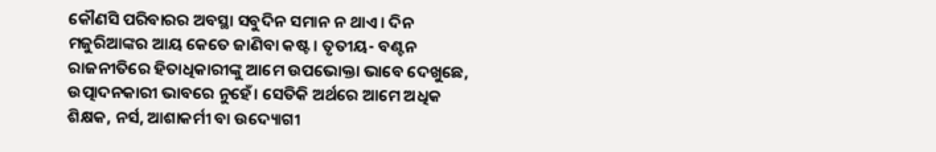କୌଣସି ପରିବାରର ଅବସ୍ଥା ସବୁଦିନ ସମାନ ନ ଥାଏ। ଦିନ ମଜୁରିଆଙ୍କର ଆୟ କେତେ ଜାଣିବା କଷ୍ଟ। ତୃତୀୟ- ବଣ୍ଟନ ରାଜନୀତିରେ ହିତାଧିକାରୀଙ୍କୁ ଆମେ ଉପଭୋକ୍ତା ଭାବେ ଦେଖୁଛେ, ଉତ୍ପାଦନକାରୀ ଭାବରେ ନୁହେଁ। ସେତିକି ଅର୍ଥରେ ଆମେ ଅଧିକ ଶିକ୍ଷକ, ନର୍ସ, ଆଶାକର୍ମୀ ବା ଉଦ୍ୟୋଗୀ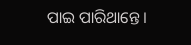ପାଇ ପାରିଥାନ୍ତେ।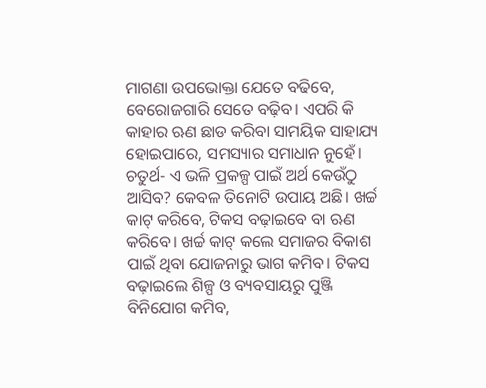ମାଗଣା ଉପଭୋକ୍ତା ଯେତେ ବଢିବେ, ବେରୋଜଗାରି ସେତେ ବଢ଼ିବ। ଏପରି କି କାହାର ଋଣ ଛାଡ କରିବା ସାମୟିକ ସାହାଯ୍ୟ ହୋଇପାରେ, ସମସ୍ୟାର ସମାଧାନ ନୁହେଁ। ଚତୁର୍ଥ- ଏ ଭଳି ପ୍ରକଳ୍ପ ପାଇଁ ଅର୍ଥ କେଉଁଠୁ ଆସିବ? କେବଳ ତିନୋଟି ଉପାୟ ଅଛି। ଖର୍ଚ୍ଚ କାଟ୍‌ କରିବେ, ଟିକସ ବଢ଼ାଇବେ ବା ଋଣ କରିବେ। ଖର୍ଚ୍ଚ କାଟ୍‌ କଲେ ସମାଜର ବିକାଶ ପାଇଁ ଥିବା ଯୋଜନାରୁ ଭାଗ କମିବ। ଟିକସ ବଢ଼ାଇଲେ ଶିଳ୍ପ ଓ ବ୍ୟବସାୟରୁ ପୁଞ୍ଜି ବିନିଯୋଗ କମିବ,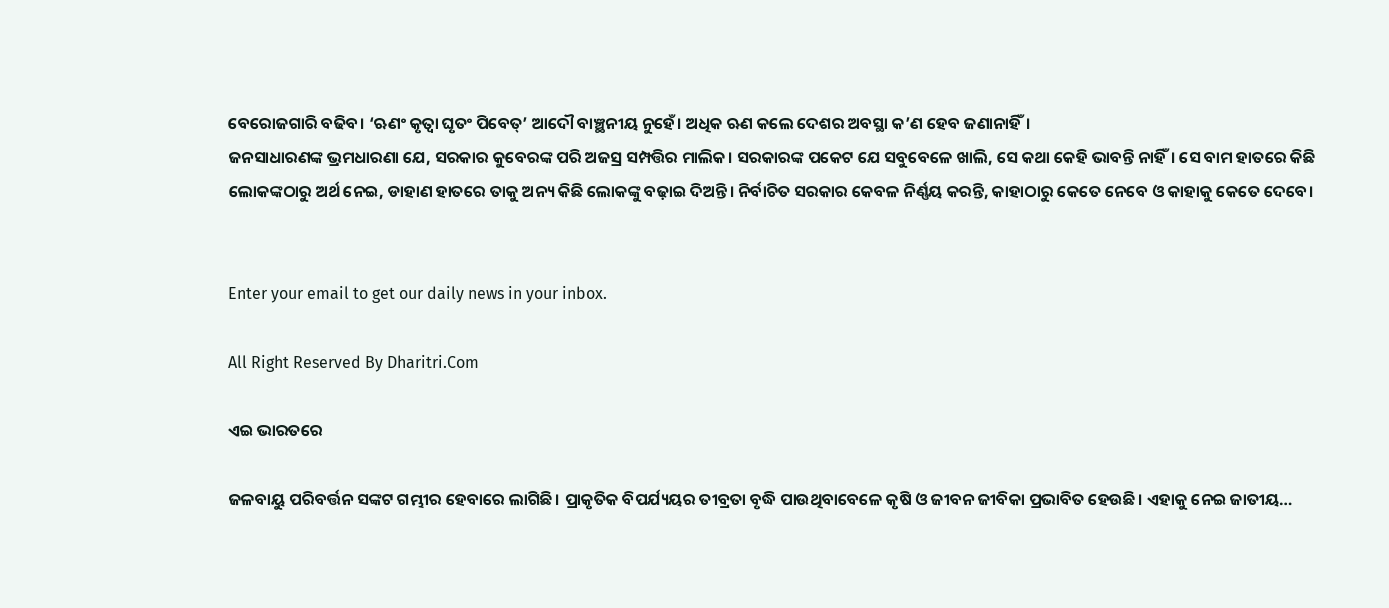ବେରୋଜଗାରି ବଢିବ। ‘ଋଣଂ କୃତ୍ୱା ଘୃତଂ ପିବେତ୍‌’ ଆଦୌ ବାଞ୍ଛନୀୟ ନୁହେଁ। ଅଧିକ ଋଣ କଲେ ଦେଶର ଅବସ୍ଥା କ’ଣ ହେବ ଜଣାନାହିଁ।
ଜନସାଧାରଣଙ୍କ ଭ୍ରମଧାରଣା ଯେ, ସରକାର କୁବେରଙ୍କ ପରି ଅଜସ୍ର ସମ୍ପତ୍ତିର ମାଲିକ। ସରକାରଙ୍କ ପକେଟ ଯେ ସବୁବେଳେ ଖାଲି, ସେ କଥା କେହି ଭାବନ୍ତି ନାହିଁ। ସେ ବାମ ହାତରେ କିଛି ଲୋକଙ୍କଠାରୁ ଅର୍ଥ ନେଇ, ଡାହାଣ ହାତରେ ତାକୁ ଅନ୍ୟ କିଛି ଲୋକଙ୍କୁ ବଢ଼ାଇ ଦିଅନ୍ତି। ନିର୍ବାଚିତ ସରକାର କେବଳ ନିର୍ଣ୍ଣୟ କରନ୍ତି, କାହାଠାରୁ କେତେ ନେବେ ଓ କାହାକୁ କେତେ ଦେବେ।


Enter your email to get our daily news in your inbox.

All Right Reserved By Dharitri.Com

ଏଇ ଭାରତରେ

ଜଳବାୟୁ ପରିବର୍ତ୍ତନ ସଙ୍କଟ ଗମ୍ଭୀର ହେବାରେ ଲାଗିଛି। ପ୍ରାକୃତିକ ବିପର୍ଯ୍ୟୟର ତୀବ୍ରତା ବୃଦ୍ଧି ପାଉଥିବାବେଳେ କୃଷି ଓ ଜୀବନ ଜୀବିକା ପ୍ରଭାବିତ ହେଉଛି। ଏହାକୁ ନେଇ ଜାତୀୟ…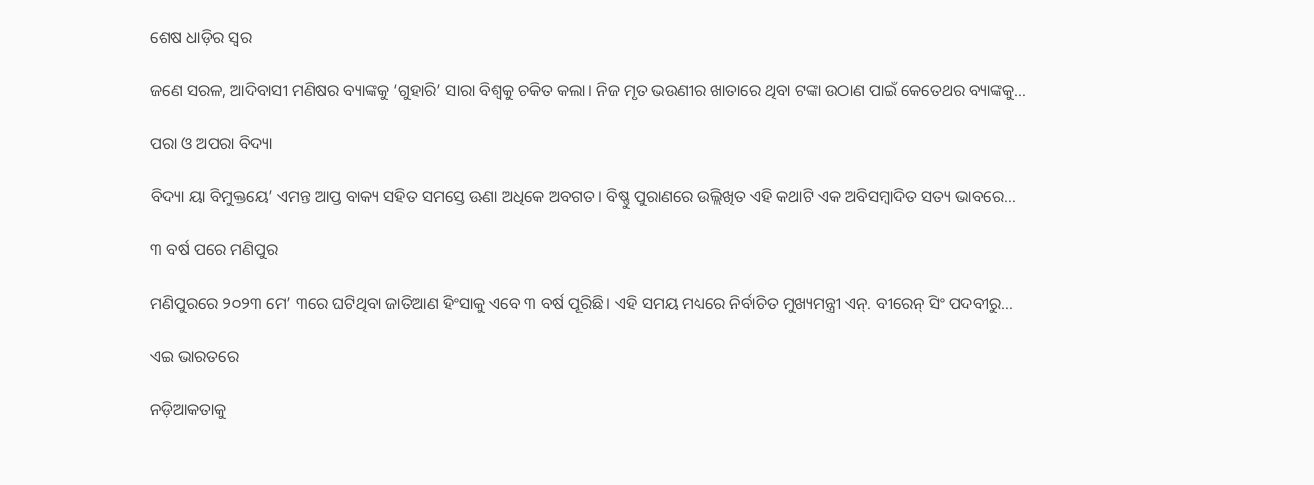ଶେଷ ଧାଡ଼ିର ସ୍ବର

ଜଣେ ସରଳ, ଆଦିବାସୀ ମଣିଷର ବ୍ୟାଙ୍କକୁ ‘ଗୁହାରି’ ସାରା ବିଶ୍ୱକୁ ଚକିତ କଲା। ନିଜ ମୃତ ଭଉଣୀର ଖାତାରେ ଥିବା ଟଙ୍କା ଉଠାଣ ପାଇଁ କେତେଥର ବ୍ୟାଙ୍କକୁ…

ପରା ଓ ଅପରା ବିଦ୍ୟା

ବିଦ୍ୟା ୟା ବିମୁକ୍ତୟେ’ ଏମନ୍ତ ଆପ୍ତ ବାକ୍ୟ ସହିତ ସମସ୍ତେ ଊଣା ଅଧିକେ ଅବଗତ। ବିଷ୍ଣୁ ପୁରାଣରେ ଉଲ୍ଲିଖିତ ଏହି କଥାଟି ଏକ ଅବିସମ୍ବାଦିତ ସତ୍ୟ ଭାବରେ…

୩ ବର୍ଷ ପରେ ମଣିପୁର

ମଣିପୁରରେ ୨୦୨୩ ମେ’ ୩ରେ ଘଟିଥିବା ଜାତିଆଣ ହିଂସାକୁ ଏବେ ୩ ବର୍ଷ ପୂରିଛି। ଏହି ସମୟ ମଧ୍ୟରେ ନିର୍ବାଚିତ ମୁଖ୍ୟମନ୍ତ୍ରୀ ଏନ୍‌. ବୀରେନ୍‌ ସିଂ ପଦବୀରୁ…

ଏଇ ଭାରତରେ

ନଡ଼ିଆକତାକୁ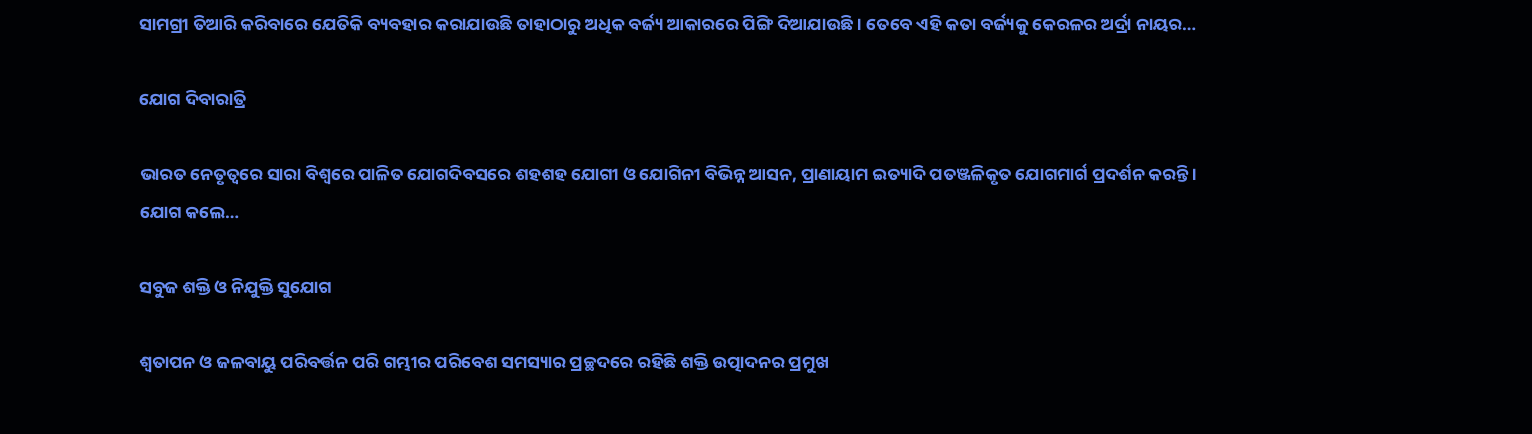ସାମଗ୍ରୀ ତିଆରି କରିବାରେ ଯେତିକି ବ୍ୟବହାର କରାଯାଉଛି ତାହାଠାରୁ ଅଧିକ ବର୍ଜ୍ୟ ଆକାରରେ ପିଙ୍ଗି ଦିଆଯାଉଛି। ତେବେ ଏହି କତା ବର୍ଜ୍ୟକୁ କେରଳର ଅର୍ଦ୍ରା ନାୟର…

ଯୋଗ ଦିବାରାତ୍ରି

ଭାରତ ନେତୃତ୍ୱରେ ସାରା ବିଶ୍ୱରେ ପାଳିତ ଯୋଗଦିବସରେ ଶହଶହ ଯୋଗୀ ଓ ଯୋଗିନୀ ବିଭିନ୍ନ ଆସନ, ପ୍ରାଣାୟାମ ଇତ୍ୟାଦି ପତଞ୍ଜଳିକୃତ ଯୋଗମାର୍ଗ ପ୍ରଦର୍ଶନ କରନ୍ତି । ଯୋଗ କଲେ…

ସବୁଜ ଶକ୍ତି ଓ ନିଯୁକ୍ତି ସୁଯୋଗ

ଶ୍ୱତାପନ ଓ ଜଳବାୟୁ ପରିବର୍ତ୍ତନ ପରି ଗମ୍ଭୀର ପରିବେଶ ସମସ୍ୟାର ପ୍ରଚ୍ଛଦରେ ରହିଛି ଶକ୍ତି ଉତ୍ପାଦନର ପ୍ରମୁଖ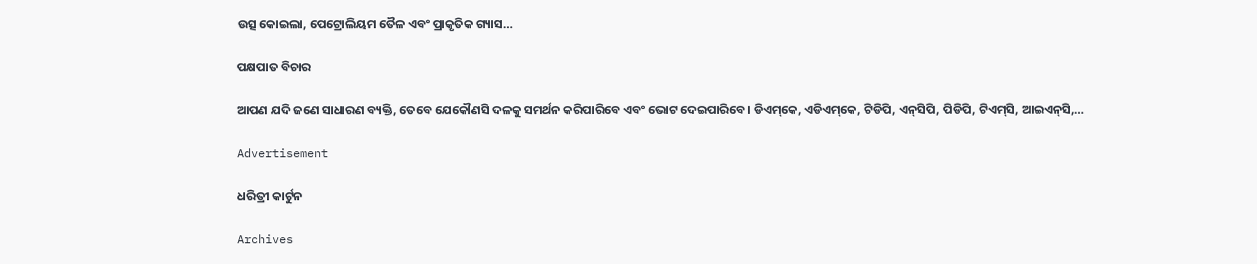ଉତ୍ସ କୋଇଲା, ପେଟ୍ରୋଲିୟମ ତୈଳ ଏବଂ ପ୍ରାକୃତିକ ଗ୍ୟାସ…

ପକ୍ଷପାତ ବିଚାର

ଆପଣ ଯଦି ଜଣେ ସାଧାରଣ ବ୍ୟକ୍ତି, ତେବେ ଯେକୌଣସି ଦଳକୁ ସମର୍ଥନ କରିପାରିବେ ଏବଂ ଭୋଟ ଦେଇପାରିବେ। ଡିଏମ୍‌କେ, ଏଡିଏମ୍‌କେ, ଟିଡିପି, ଏନ୍‌ସିପି, ପିଡିପି, ଟିଏମ୍‌ସି, ଆଇଏନ୍‌ସି,…

Advertisement

ଧରିତ୍ରୀ କାର୍ଟୁନ

Archives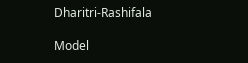Dharitri-Rashifala

Model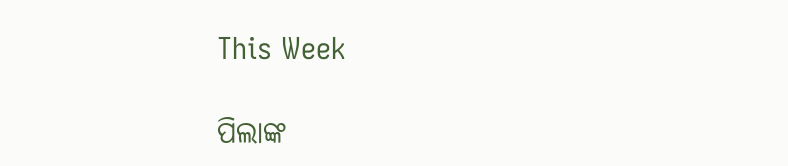This Week

ପିଲାଙ୍କ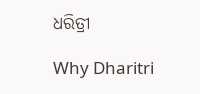ଧରିତ୍ରୀ

Why Dharitri